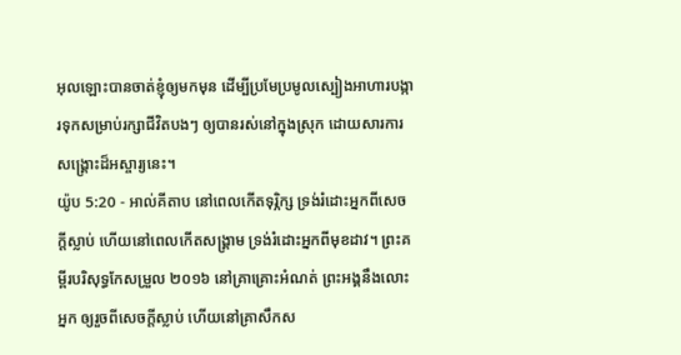អុលឡោះបានចាត់ខ្ញុំឲ្យមកមុន ដើម្បីប្រមែប្រមូលស្បៀងអាហារបង្ការទុកសម្រាប់រក្សាជីវិតបងៗ ឲ្យបានរស់នៅក្នុងស្រុក ដោយសារការសង្គ្រោះដ៏អស្ចារ្យនេះ។
យ៉ូប 5:20 - អាល់គីតាប នៅពេលកើតទុរ្ភិក្ស ទ្រង់រំដោះអ្នកពីសេចក្ដីស្លាប់ ហើយនៅពេលកើតសង្គ្រាម ទ្រង់រំដោះអ្នកពីមុខដាវ។ ព្រះគម្ពីរបរិសុទ្ធកែសម្រួល ២០១៦ នៅគ្រាគ្រោះអំណត់ ព្រះអង្គនឹងលោះអ្នក ឲ្យរួចពីសេចក្ដីស្លាប់ ហើយនៅគ្រាសឹកស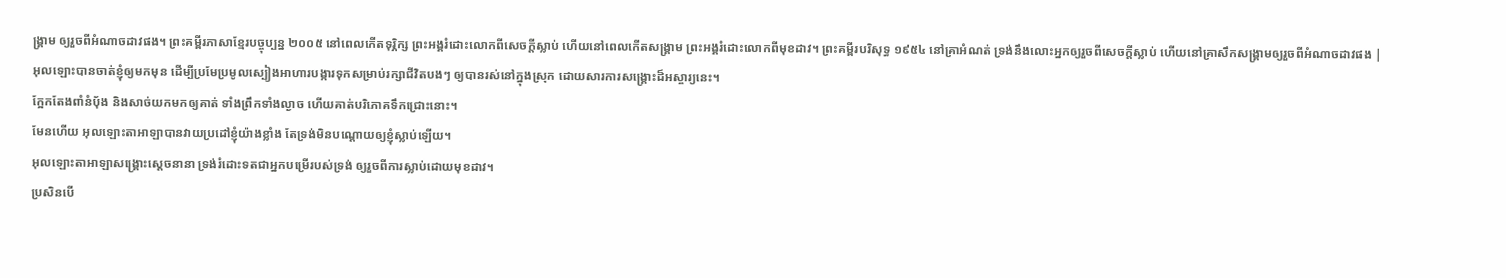ង្គ្រាម ឲ្យរួចពីអំណាចដាវផង។ ព្រះគម្ពីរភាសាខ្មែរបច្ចុប្បន្ន ២០០៥ នៅពេលកើតទុរ្ភិក្ស ព្រះអង្គរំដោះលោកពីសេចក្ដីស្លាប់ ហើយនៅពេលកើតសង្គ្រាម ព្រះអង្គរំដោះលោកពីមុខដាវ។ ព្រះគម្ពីរបរិសុទ្ធ ១៩៥៤ នៅគ្រាអំណត់ ទ្រង់នឹងលោះអ្នកឲ្យរួចពីសេចក្ដីស្លាប់ ហើយនៅគ្រាសឹកសង្គ្រាមឲ្យរួចពីអំណាចដាវផង |
អុលឡោះបានចាត់ខ្ញុំឲ្យមកមុន ដើម្បីប្រមែប្រមូលស្បៀងអាហារបង្ការទុកសម្រាប់រក្សាជីវិតបងៗ ឲ្យបានរស់នៅក្នុងស្រុក ដោយសារការសង្គ្រោះដ៏អស្ចារ្យនេះ។
ក្អែកតែងពាំនំបុ័ង និងសាច់យកមកឲ្យគាត់ ទាំងព្រឹកទាំងល្ងាច ហើយគាត់បរិភោគទឹកជ្រោះនោះ។
មែនហើយ អុលឡោះតាអាឡាបានវាយប្រដៅខ្ញុំយ៉ាងខ្លាំង តែទ្រង់មិនបណ្ដោយឲ្យខ្ញុំស្លាប់ឡើយ។
អុលឡោះតាអាឡាសង្គ្រោះស្ដេចនានា ទ្រង់រំដោះទតជាអ្នកបម្រើរបស់ទ្រង់ ឲ្យរួចពីការស្លាប់ដោយមុខដាវ។
ប្រសិនបើ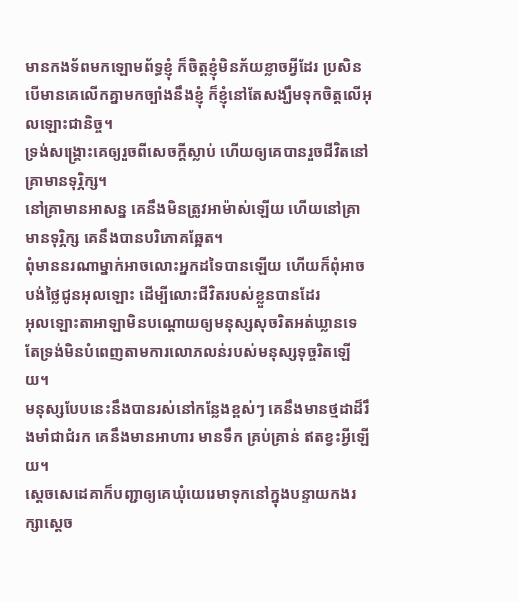មានកងទ័ពមកឡោមព័ទ្ធខ្ញុំ ក៏ចិត្តខ្ញុំមិនភ័យខ្លាចអ្វីដែរ ប្រសិនបើមានគេលើកគ្នាមកច្បាំងនឹងខ្ញុំ ក៏ខ្ញុំនៅតែសង្ឃឹមទុកចិត្តលើអុលឡោះជានិច្ច។
ទ្រង់សង្គ្រោះគេឲ្យរួចពីសេចក្ដីស្លាប់ ហើយឲ្យគេបានរួចជីវិតនៅគ្រាមានទុរ្ភិក្ស។
នៅគ្រាមានអាសន្ន គេនឹងមិនត្រូវអាម៉ាស់ឡើយ ហើយនៅគ្រាមានទុរ្ភិក្ស គេនឹងបានបរិភោគឆ្អែត។
ពុំមាននរណាម្នាក់អាចលោះអ្នកដទៃបានឡើយ ហើយក៏ពុំអាចបង់ថ្លៃជូនអុលឡោះ ដើម្បីលោះជីវិតរបស់ខ្លួនបានដែរ
អុលឡោះតាអាឡាមិនបណ្ដោយឲ្យមនុស្សសុចរិតអត់ឃ្លានទេ តែទ្រង់មិនបំពេញតាមការលោភលន់របស់មនុស្សទុច្ចរិតឡើយ។
មនុស្សបែបនេះនឹងបានរស់នៅកន្លែងខ្ពស់ៗ គេនឹងមានថ្មដាដ៏រឹងមាំជាជំរក គេនឹងមានអាហារ មានទឹក គ្រប់គ្រាន់ ឥតខ្វះអ្វីឡើយ។
ស្តេចសេដេគាក៏បញ្ជាឲ្យគេឃុំយេរេមាទុកនៅក្នុងបន្ទាយកងរក្សាស្ដេច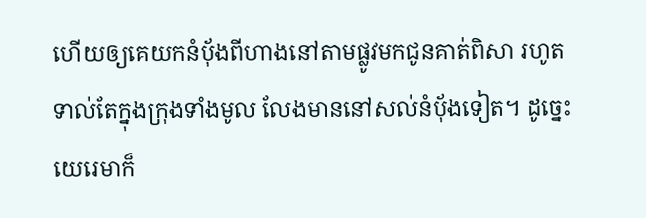ហើយឲ្យគេយកនំបុ័ងពីហាងនៅតាមផ្លូវមកជូនគាត់ពិសា រហូតទាល់តែក្នុងក្រុងទាំងមូល លែងមាននៅសល់នំបុ័ងទៀត។ ដូច្នេះ យេរេមាក៏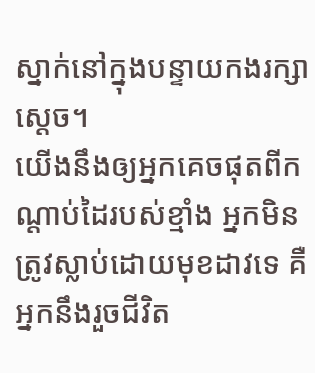ស្នាក់នៅក្នុងបន្ទាយកងរក្សាស្ដេច។
យើងនឹងឲ្យអ្នកគេចផុតពីកណ្ដាប់ដៃរបស់ខ្មាំង អ្នកមិនត្រូវស្លាប់ដោយមុខដាវទេ គឺអ្នកនឹងរួចជីវិត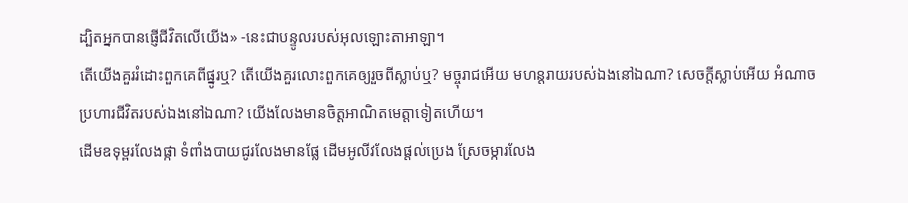ដ្បិតអ្នកបានផ្ញើជីវិតលើយើង» -នេះជាបន្ទូលរបស់អុលឡោះតាអាឡា។
តើយើងគួររំដោះពួកគេពីផ្នូរឬ? តើយើងគួរលោះពួកគេឲ្យរួចពីស្លាប់ឬ? មច្ចុរាជអើយ មហន្តរាយរបស់ឯងនៅឯណា? សេចក្តីស្លាប់អើយ អំណាចប្រហារជីវិតរបស់ឯងនៅឯណា? យើងលែងមានចិត្តអាណិតមេត្តាទៀតហើយ។
ដើមឧទុម្ពរលែងផ្កា ទំពាំងបាយជូរលែងមានផ្លែ ដើមអូលីវលែងផ្តល់ប្រេង ស្រែចម្ការលែង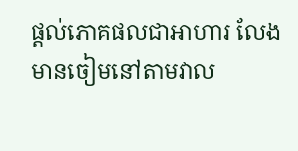ផ្តល់ភោគផលជាអាហារ លែងមានចៀមនៅតាមវាល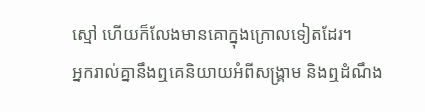ស្មៅ ហើយក៏លែងមានគោក្នុងក្រោលទៀតដែរ។
អ្នករាល់គ្នានឹងឮគេនិយាយអំពីសង្គ្រាម និងឮដំណឹង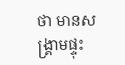ថា មានសង្គ្រាមផ្ទុះ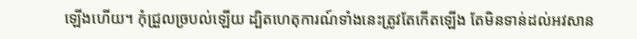ឡើងហើយ។ កុំជ្រួលច្របល់ឡើយ ដ្បិតហេតុការណ៍ទាំងនេះត្រូវតែកើតឡើង តែមិនទាន់ដល់អវសាន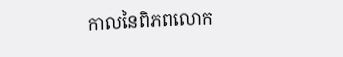កាលនៃពិភពលោក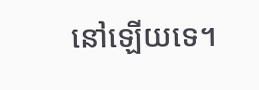នៅឡើយទេ។